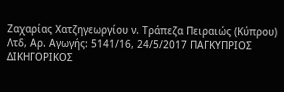Ζαχαρίας Χατζηγεωργίου ν. Τράπεζα Πειραιώς (Κύπρου) Λτδ, Αρ. Αγωγής: 5141/16, 24/5/2017 ΠΑΓΚΥΠΡΙΟΣ ΔΙΚΗΓΟΡΙΚΟΣ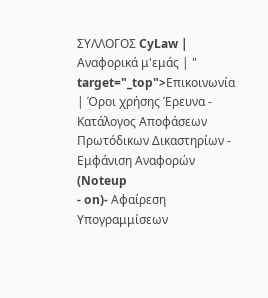ΣΥΛΛΟΓΟΣ CyLaw | Αναφορικά μ'εμάς | " target="_top">Επικοινωνία | Όροι χρήσης Έρευνα - Κατάλογος Αποφάσεων Πρωτόδικων Δικαστηρίων - Εμφάνιση Αναφορών (Noteup
- on)- Αφαίρεση Υπογραμμίσεων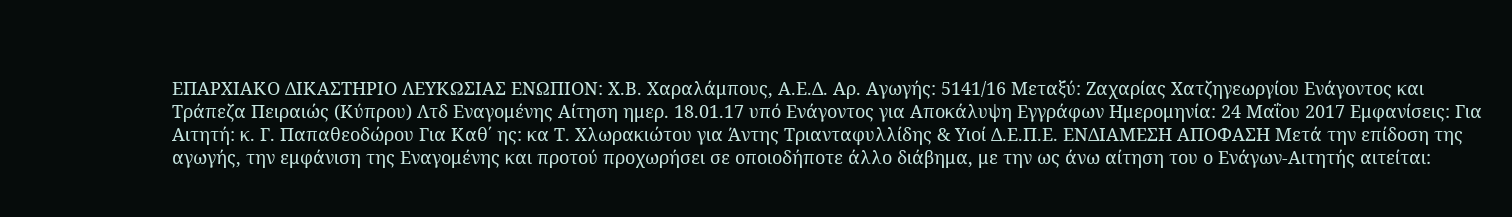ΕΠΑΡΧΙΑΚΟ ΔΙΚΑΣΤΗΡΙΟ ΛΕΥΚΩΣΙΑΣ ΕΝΩΠΙΟΝ: Χ.Β. Χαραλάμπους, Α.Ε.Δ. Αρ. Αγωγής: 5141/16 Μεταξύ: Ζαχαρίας Χατζηγεωργίου Ενάγοντος και Τράπεζα Πειραιώς (Κύπρου) Λτδ Εναγομένης Αίτηση ημερ. 18.01.17 υπό Ενάγοντος για Αποκάλυψη Εγγράφων Ημερομηνία: 24 Μαΐου 2017 Εμφανίσεις: Για Αιτητή: κ. Γ. Παπαθεοδώρου Για Καθ΄ ης: κα Τ. Χλωρακιώτου για Άντης Τριανταφυλλίδης & Υιοί Δ.Ε.Π.Ε. ΕΝΔΙΑΜΕΣΗ ΑΠΟΦΑΣΗ Μετά την επίδοση της αγωγής, την εμφάνιση της Εναγομένης και προτού προχωρήσει σε οποιοδήποτε άλλο διάβημα, με την ως άνω αίτηση του ο Ενάγων-Αιτητής αιτείται: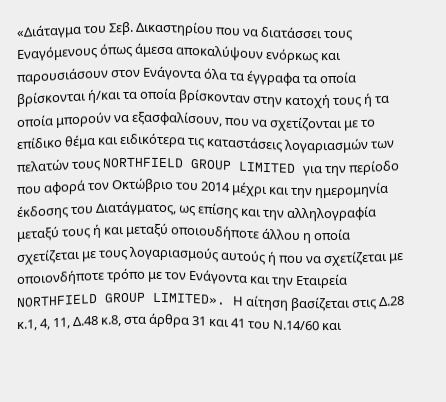«Διάταγμα του Σεβ. Δικαστηρίου που να διατάσσει τους Εναγόμενους όπως άμεσα αποκαλύψουν ενόρκως και παρουσιάσουν στον Ενάγοντα όλα τα έγγραφα τα οποία βρίσκονται ή/και τα οποία βρίσκονταν στην κατοχή τους ή τα οποία μπορούν να εξασφαλίσουν, που να σχετίζονται με το επίδικο θέμα και ειδικότερα τις καταστάσεις λογαριασμών των πελατών τους NORTHFIELD GROUP LIMITED για την περίοδο που αφορά τον Οκτώβριο του 2014 μέχρι και την ημερομηνία έκδοσης του Διατάγματος, ως επίσης και την αλληλογραφία μεταξύ τους ή και μεταξύ οποιουδήποτε άλλου η οποία σχετίζεται με τους λογαριασμούς αυτούς ή που να σχετίζεται με οποιονδήποτε τρόπο με τον Ενάγοντα και την Εταιρεία NORTHFIELD GROUP LIMITED». Η αίτηση βασίζεται στις Δ.28 κ.1, 4, 11, Δ.48 κ.8, στα άρθρα 31 και 41 του Ν.14/60 και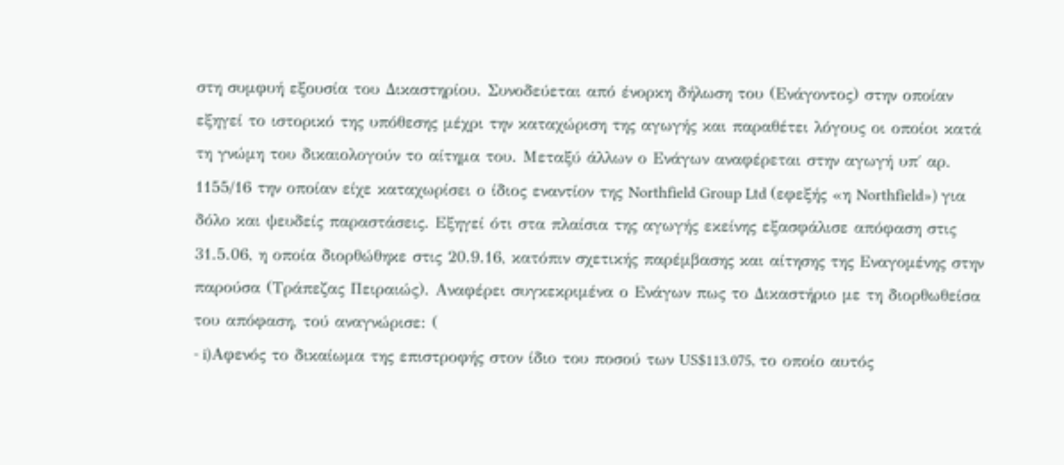στη συμφυή εξουσία του Δικαστηρίου. Συνοδεύεται από ένορκη δήλωση του (Ενάγοντος) στην οποίαν εξηγεί το ιστορικό της υπόθεσης μέχρι την καταχώριση της αγωγής και παραθέτει λόγους οι οποίοι κατά τη γνώμη του δικαιολογούν το αίτημα του. Μεταξύ άλλων ο Ενάγων αναφέρεται στην αγωγή υπ΄ αρ. 1155/16 την οποίαν είχε καταχωρίσει ο ίδιος εναντίον της Northfield Group Ltd (εφεξής «η Northfield») για δόλο και ψευδείς παραστάσεις. Εξηγεί ότι στα πλαίσια της αγωγής εκείνης εξασφάλισε απόφαση στις 31.5.06, η οποία διορθώθηκε στις 20.9.16, κατόπιν σχετικής παρέμβασης και αίτησης της Εναγομένης στην παρούσα (Τράπεζας Πειραιώς). Αναφέρει συγκεκριμένα ο Ενάγων πως το Δικαστήριο με τη διορθωθείσα του απόφαση, τού αναγνώρισε: (
- i)Αφενός το δικαίωμα της επιστροφής στον ίδιο του ποσού των US$113.075, το οποίο αυτός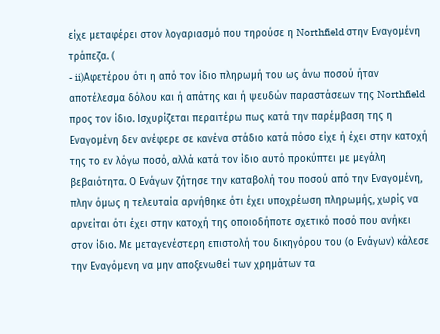είχε μεταφέρει στον λογαριασμό που τηρούσε η Northfield στην Εναγομένη τράπεζα. (
- ii)Αφετέρου ότι η από τον ίδιο πληρωμή του ως άνω ποσού ήταν αποτέλεσμα δόλου και ή απάτης και ή ψευδών παραστάσεων της Northfield προς τον ίδιο. Ισχυρίζεται περαιτέρω πως κατά την παρέμβαση της η Εναγομένη δεν ανέφερε σε κανένα στάδιο κατά πόσο είχε ή έχει στην κατοχή της το εν λόγω ποσό, αλλά κατά τον ίδιο αυτό προκύπτει με μεγάλη βεβαιότητα. Ο Ενάγων ζήτησε την καταβολή του ποσού από την Εναγομένη, πλην όμως η τελευταία αρνήθηκε ότι έχει υποχρέωση πληρωμής, χωρίς να αρνείται ότι έχει στην κατοχή της οποιοδήποτε σχετικό ποσό που ανήκει στον ίδιο. Με μεταγενέστερη επιστολή του δικηγόρου του (ο Ενάγων) κάλεσε την Εναγόμενη να μην αποξενωθεί των χρημάτων τα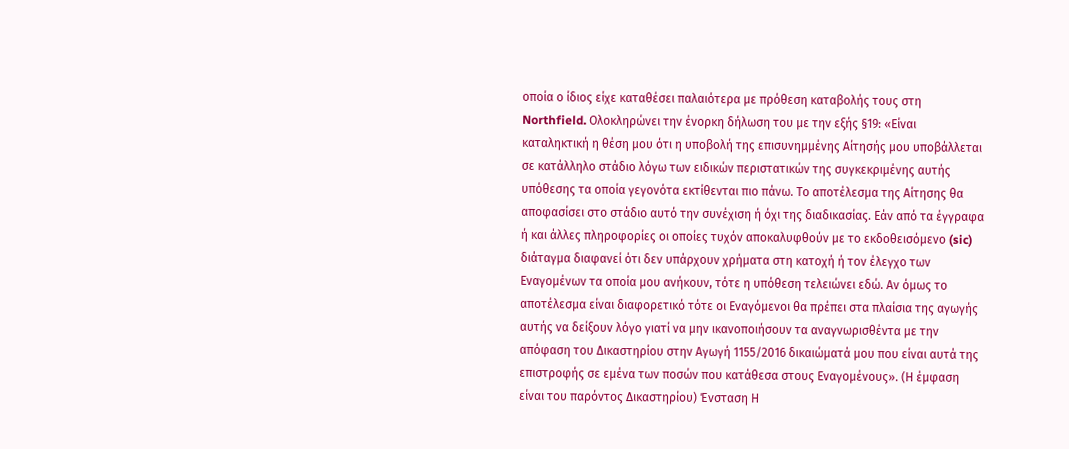οποία ο ίδιος είχε καταθέσει παλαιότερα με πρόθεση καταβολής τους στη Northfield. Ολοκληρώνει την ένορκη δήλωση του με την εξής §19: «Είναι καταληκτική η θέση μου ότι η υποβολή της επισυνημμένης Αίτησής μου υποβάλλεται σε κατάλληλο στάδιο λόγω των ειδικών περιστατικών της συγκεκριμένης αυτής υπόθεσης τα οποία γεγονότα εκτίθενται πιο πάνω. Το αποτέλεσμα της Αίτησης θα αποφασίσει στο στάδιο αυτό την συνέχιση ή όχι της διαδικασίας. Εάν από τα έγγραφα ή και άλλες πληροφορίες οι οποίες τυχόν αποκαλυφθούν με το εκδοθεισόμενο (sic) διάταγμα διαφανεί ότι δεν υπάρχουν χρήματα στη κατοχή ή τον έλεγχο των Εναγομένων τα οποία μου ανήκουν, τότε η υπόθεση τελειώνει εδώ. Αν όμως το αποτέλεσμα είναι διαφορετικό τότε οι Εναγόμενοι θα πρέπει στα πλαίσια της αγωγής αυτής να δείξουν λόγο γιατί να μην ικανοποιήσουν τα αναγνωρισθέντα με την απόφαση του Δικαστηρίου στην Αγωγή 1155/2016 δικαιώματά μου που είναι αυτά της επιστροφής σε εμένα των ποσών που κατάθεσα στους Εναγομένους». (Η έμφαση είναι του παρόντος Δικαστηρίου) Ένσταση Η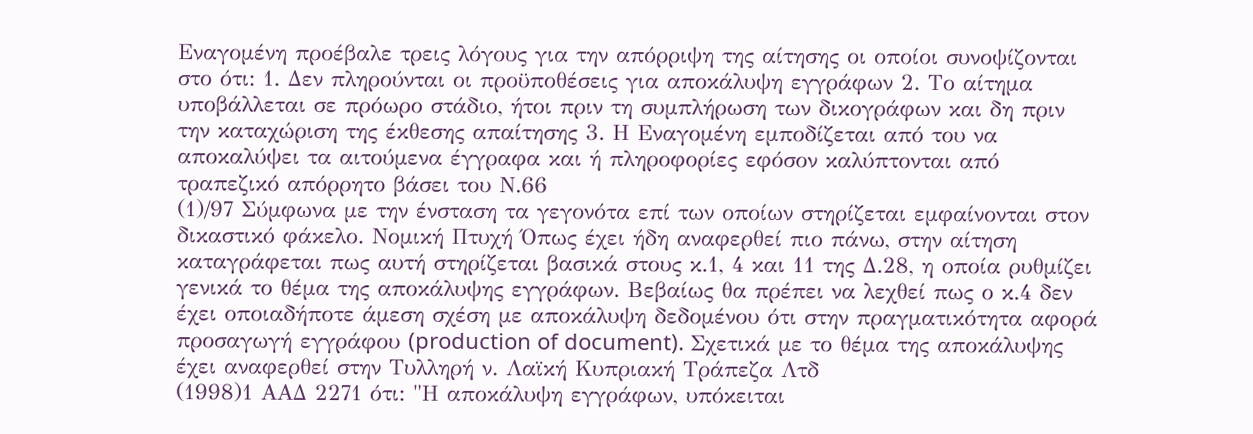Εναγομένη προέβαλε τρεις λόγους για την απόρριψη της αίτησης οι οποίοι συνοψίζονται στο ότι: 1. Δεν πληρούνται οι προϋποθέσεις για αποκάλυψη εγγράφων 2. Το αίτημα υποβάλλεται σε πρόωρο στάδιο, ήτοι πριν τη συμπλήρωση των δικογράφων και δη πριν την καταχώριση της έκθεσης απαίτησης 3. Η Εναγομένη εμποδίζεται από του να αποκαλύψει τα αιτούμενα έγγραφα και ή πληροφορίες εφόσον καλύπτονται από τραπεζικό απόρρητο βάσει του Ν.66
(1)/97 Σύμφωνα με την ένσταση τα γεγονότα επί των οποίων στηρίζεται εμφαίνονται στον δικαστικό φάκελο. Νομική Πτυχή Όπως έχει ήδη αναφερθεί πιο πάνω, στην αίτηση καταγράφεται πως αυτή στηρίζεται βασικά στους κ.1, 4 και 11 της Δ.28, η οποία ρυθμίζει γενικά το θέμα της αποκάλυψης εγγράφων. Βεβαίως θα πρέπει να λεχθεί πως ο κ.4 δεν έχει οποιαδήποτε άμεση σχέση με αποκάλυψη δεδομένου ότι στην πραγματικότητα αφορά προσαγωγή εγγράφου (production of document). Σχετικά με το θέμα της αποκάλυψης έχει αναφερθεί στην Τυλληρή ν. Λαϊκή Κυπριακή Τράπεζα Λτδ
(1998)1 ΑΑΔ 2271 ότι: "Η αποκάλυψη εγγράφων, υπόκειται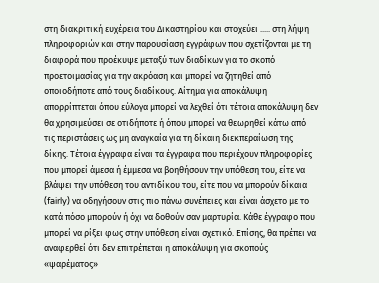στη διακριτική ευχέρεια του Δικαστηρίου και στοχεύει ..... στη λήψη πληροφοριών και στην παρουσίαση εγγράφων που σχετίζονται με τη διαφορά που προέκυψε μεταξύ των διαδίκων για το σκοπό προετοιμασίας για την ακρόαση και μπορεί να ζητηθεί από οποιοδήποτε από τους διαδίκους. Αίτημα για αποκάλυψη απορρίπτεται όπου εύλογα μπορεί να λεχθεί ότι τέτοια αποκάλυψη δεν θα χρησιμεύσει σε οτιδήποτε ή όπου μπορεί να θεωρηθεί κάτω από τις περιστάσεις ως μη αναγκαία για τη δίκαιη διεκπεραίωση της δίκης. Τέτοια έγγραφα είναι τα έγγραφα που περιέχουν πληροφορίες που μπορεί άμεσα ή έμμεσα να βοηθήσουν την υπόθεση του, είτε να βλάψει την υπόθεση του αντιδίκου του, είτε που να μπορούν δίκαια (fairly) να οδηγήσουν στις πιο πάνω συνέπειες και είναι άσχετο με το κατά πόσο μπορούν ή όχι να δοθούν σαν μαρτυρία. Κάθε έγγραφο που μπορεί να ρίξει φως στην υπόθεση είναι σχετικό. Επίσης, θα πρέπει να αναφερθεί ότι δεν επιτρέπεται η αποκάλυψη για σκοπούς «ψαρέματος»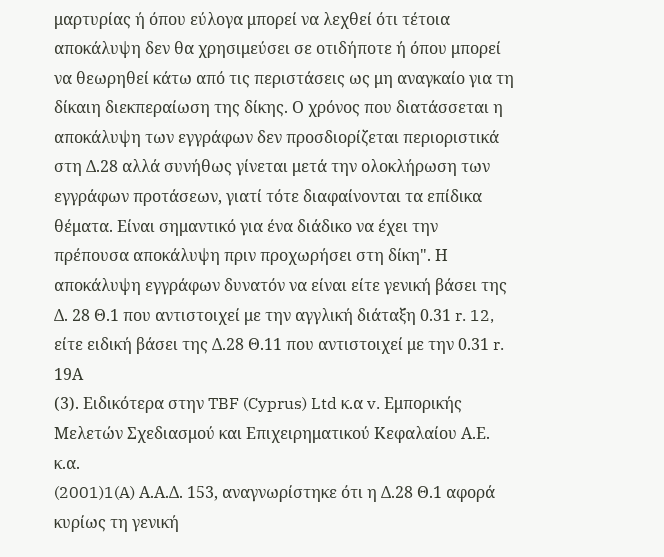μαρτυρίας ή όπου εύλογα μπορεί να λεχθεί ότι τέτοια αποκάλυψη δεν θα χρησιμεύσει σε οτιδήποτε ή όπου μπορεί να θεωρηθεί κάτω από τις περιστάσεις ως μη αναγκαίο για τη δίκαιη διεκπεραίωση της δίκης. Ο χρόνος που διατάσσεται η αποκάλυψη των εγγράφων δεν προσδιορίζεται περιοριστικά στη Δ.28 αλλά συνήθως γίνεται μετά την ολοκλήρωση των εγγράφων προτάσεων, γιατί τότε διαφαίνονται τα επίδικα θέματα. Είναι σημαντικό για ένα διάδικο να έχει την πρέπουσα αποκάλυψη πριν προχωρήσει στη δίκη". Η αποκάλυψη εγγράφων δυνατόν να είναι είτε γενική βάσει της Δ. 28 Θ.1 που αντιστοιχεί με την αγγλική διάταξη 0.31 r. 12, είτε ειδική βάσει της Δ.28 Θ.11 που αντιστοιχεί με την 0.31 r. 19Α
(3). Ειδικότερα στην TBF (Cyprus) Ltd κ.α v. Εμπορικής Μελετών Σχεδιασμού και Επιχειρηματικού Κεφαλαίου Α.Ε. κ.α.
(2001)1(A) Α.Α.Δ. 153, αναγνωρίστηκε ότι η Δ.28 Θ.1 αφορά κυρίως τη γενική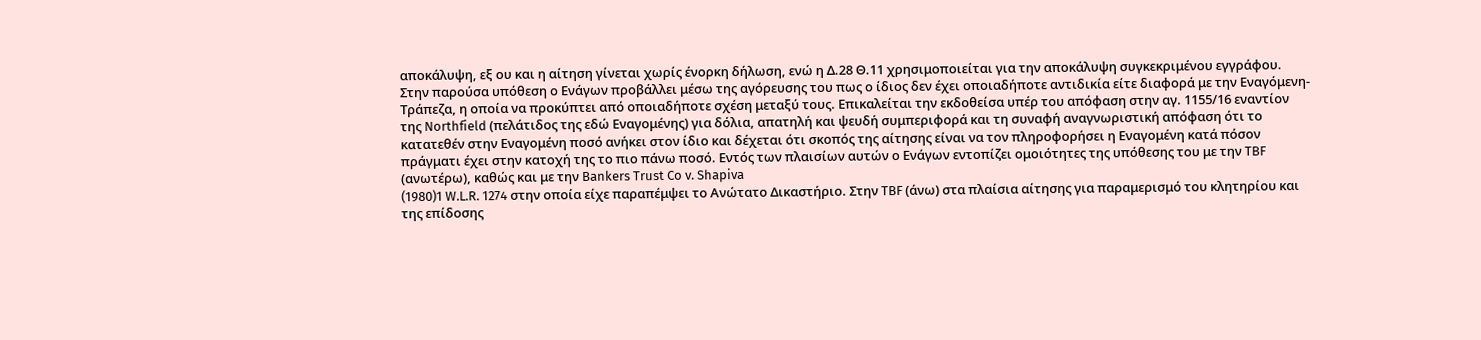αποκάλυψη, εξ ου και η αίτηση γίνεται χωρίς ένορκη δήλωση, ενώ η Δ.28 Θ.11 χρησιμοποιείται για την αποκάλυψη συγκεκριμένου εγγράφου. Στην παρούσα υπόθεση ο Ενάγων προβάλλει μέσω της αγόρευσης του πως ο ίδιος δεν έχει οποιαδήποτε αντιδικία είτε διαφορά με την Εναγόμενη-Τράπεζα, η οποία να προκύπτει από οποιαδήποτε σχέση μεταξύ τους. Επικαλείται την εκδοθείσα υπέρ του απόφαση στην αγ. 1155/16 εναντίον της Northfield (πελάτιδος της εδώ Εναγομένης) για δόλια, απατηλή και ψευδή συμπεριφορά και τη συναφή αναγνωριστική απόφαση ότι το κατατεθέν στην Εναγομένη ποσό ανήκει στον ίδιο και δέχεται ότι σκοπός της αίτησης είναι να τον πληροφορήσει η Εναγομένη κατά πόσον πράγματι έχει στην κατοχή της το πιο πάνω ποσό. Εντός των πλαισίων αυτών ο Ενάγων εντοπίζει ομοιότητες της υπόθεσης του με την TBF (ανωτέρω), καθώς και με την Bankers Trust Co v. Shapiva
(1980)1 W.L.R. 1274 στην οποία είχε παραπέμψει το Ανώτατο Δικαστήριο. Στην TBF (άνω) στα πλαίσια αίτησης για παραμερισμό του κλητηρίου και της επίδοσης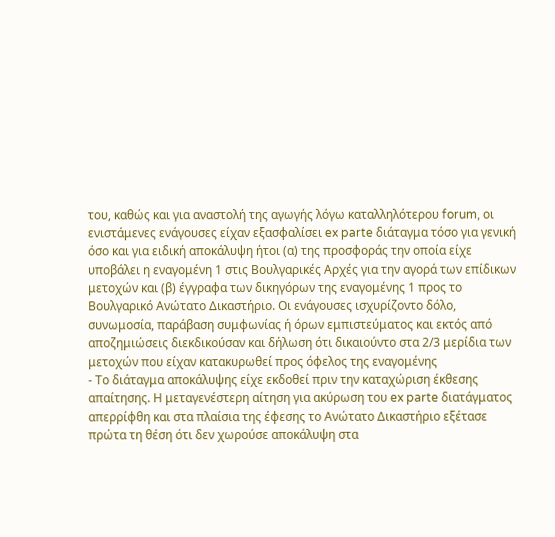του, καθώς και για αναστολή της αγωγής λόγω καταλληλότερου forum, οι ενιστάμενες ενάγουσες είχαν εξασφαλίσει ex parte διάταγμα τόσο για γενική όσο και για ειδική αποκάλυψη ήτοι (α) της προσφοράς την οποία είχε υποβάλει η εναγομένη 1 στις Βουλγαρικές Αρχές για την αγορά των επίδικων μετοχών και (β) έγγραφα των δικηγόρων της εναγομένης 1 προς το Βουλγαρικό Ανώτατο Δικαστήριο. Οι ενάγουσες ισχυρίζοντο δόλο, συνωμοσία, παράβαση συμφωνίας ή όρων εμπιστεύματος και εκτός από αποζημιώσεις διεκδικούσαν και δήλωση ότι δικαιούντο στα 2/3 μερίδια των μετοχών που είχαν κατακυρωθεί προς όφελος της εναγομένης
- Το διάταγμα αποκάλυψης είχε εκδοθεί πριν την καταχώριση έκθεσης απαίτησης. Η μεταγενέστερη αίτηση για ακύρωση του ex parte διατάγματος απερρίφθη και στα πλαίσια της έφεσης το Ανώτατο Δικαστήριο εξέτασε πρώτα τη θέση ότι δεν χωρούσε αποκάλυψη στα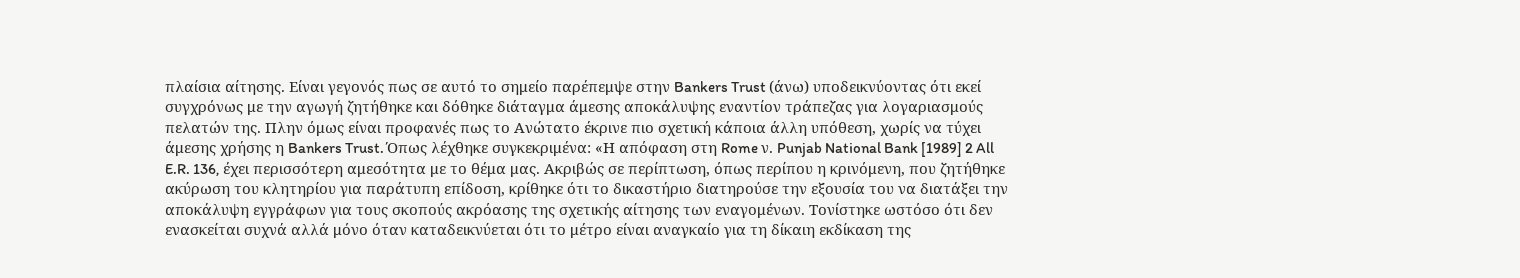πλαίσια αίτησης. Είναι γεγονός πως σε αυτό το σημείο παρέπεμψε στην Bankers Trust (άνω) υποδεικνύοντας ότι εκεί συγχρόνως με την αγωγή ζητήθηκε και δόθηκε διάταγμα άμεσης αποκάλυψης εναντίον τράπεζας για λογαριασμούς πελατών της. Πλην όμως είναι προφανές πως το Ανώτατο έκρινε πιο σχετική κάποια άλλη υπόθεση, χωρίς να τύχει άμεσης χρήσης η Bankers Trust. Όπως λέχθηκε συγκεκριμένα: «Η απόφαση στη Rome ν. Punjab National Bank [1989] 2 All E.R. 136, έχει περισσότερη αμεσότητα με το θέμα μας. Ακριβώς σε περίπτωση, όπως περίπου η κρινόμενη, που ζητήθηκε ακύρωση του κλητηρίου για παράτυπη επίδοση, κρίθηκε ότι το δικαστήριο διατηρούσε την εξουσία του να διατάξει την αποκάλυψη εγγράφων για τους σκοπούς ακρόασης της σχετικής αίτησης των εναγομένων. Τονίστηκε ωστόσο ότι δεν ενασκείται συχνά αλλά μόνο όταν καταδεικνύεται ότι το μέτρο είναι αναγκαίο για τη δίκαιη εκδίκαση της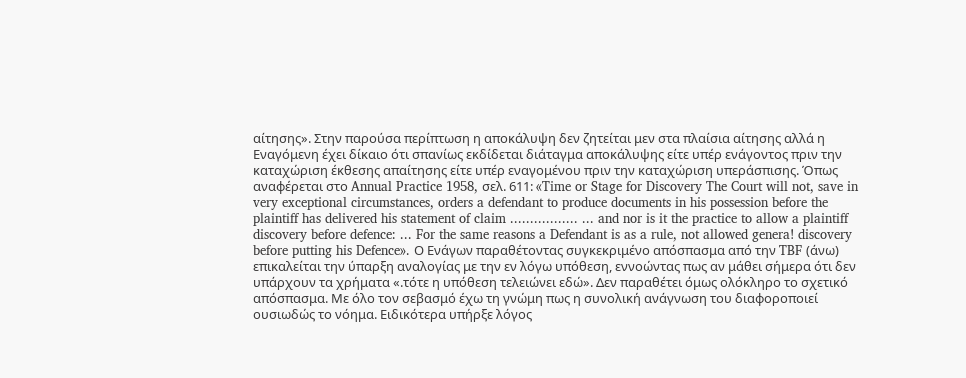αίτησης». Στην παρούσα περίπτωση η αποκάλυψη δεν ζητείται μεν στα πλαίσια αίτησης αλλά η Εναγόμενη έχει δίκαιο ότι σπανίως εκδίδεται διάταγμα αποκάλυψης είτε υπέρ ενάγοντος πριν την καταχώριση έκθεσης απαίτησης είτε υπέρ εναγομένου πριν την καταχώριση υπεράσπισης. Όπως αναφέρεται στο Annual Practice 1958, σελ. 611: «Time or Stage for Discovery The Court will not, save in very exceptional circumstances, orders a defendant to produce documents in his possession before the plaintiff has delivered his statement of claim ................. ... and nor is it the practice to allow a plaintiff discovery before defence: ... For the same reasons a Defendant is as a rule, not allowed genera! discovery before putting his Defence». Ο Ενάγων παραθέτοντας συγκεκριμένο απόσπασμα από την TBF (άνω) επικαλείται την ύπαρξη αναλογίας με την εν λόγω υπόθεση, εννοώντας πως αν μάθει σήμερα ότι δεν υπάρχουν τα χρήματα «.τότε η υπόθεση τελειώνει εδώ». Δεν παραθέτει όμως ολόκληρο το σχετικό απόσπασμα. Με όλο τον σεβασμό έχω τη γνώμη πως η συνολική ανάγνωση του διαφοροποιεί ουσιωδώς το νόημα. Ειδικότερα υπήρξε λόγος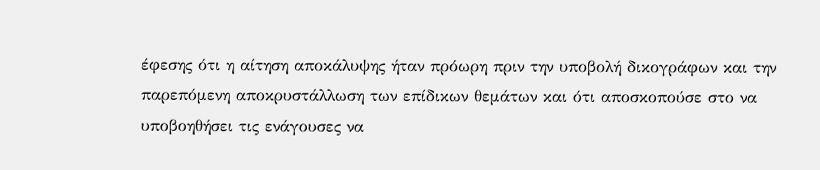έφεσης ότι η αίτηση αποκάλυψης ήταν πρόωρη πριν την υποβολή δικογράφων και την παρεπόμενη αποκρυστάλλωση των επίδικων θεμάτων και ότι αποσκοπούσε στο να υποβοηθήσει τις ενάγουσες να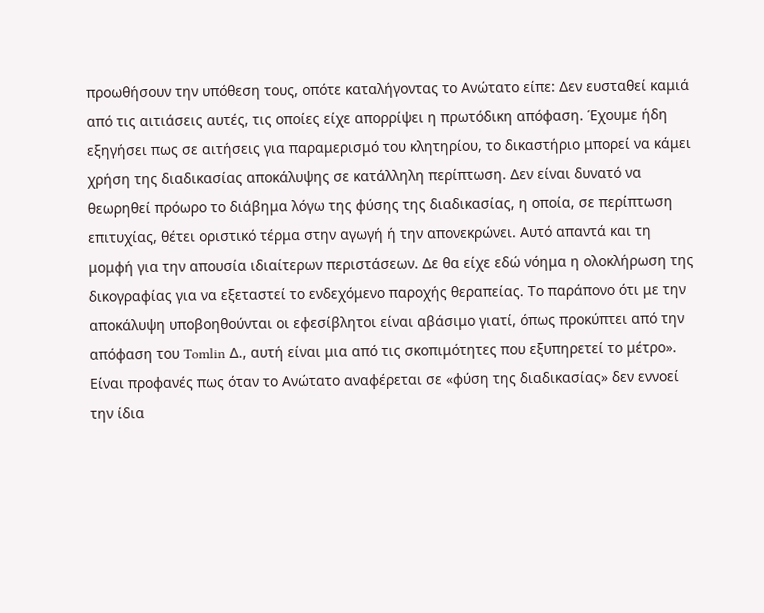προωθήσουν την υπόθεση τους, οπότε καταλήγοντας το Ανώτατο είπε: Δεν ευσταθεί καμιά από τις αιτιάσεις αυτές, τις οποίες είχε απορρίψει η πρωτόδικη απόφαση. Έχουμε ήδη εξηγήσει πως σε αιτήσεις για παραμερισμό του κλητηρίου, το δικαστήριο μπορεί να κάμει χρήση της διαδικασίας αποκάλυψης σε κατάλληλη περίπτωση. Δεν είναι δυνατό να θεωρηθεί πρόωρο το διάβημα λόγω της φύσης της διαδικασίας, η οποία, σε περίπτωση επιτυχίας, θέτει οριστικό τέρμα στην αγωγή ή την απονεκρώνει. Αυτό απαντά και τη μομφή για την απουσία ιδιαίτερων περιστάσεων. Δε θα είχε εδώ νόημα η ολοκλήρωση της δικογραφίας για να εξεταστεί το ενδεχόμενο παροχής θεραπείας. Το παράπονο ότι με την αποκάλυψη υποβοηθούνται οι εφεσίβλητοι είναι αβάσιμο γιατί, όπως προκύπτει από την απόφαση του Tomlin Δ., αυτή είναι μια από τις σκοπιμότητες που εξυπηρετεί το μέτρο». Είναι προφανές πως όταν το Ανώτατο αναφέρεται σε «φύση της διαδικασίας» δεν εννοεί την ίδια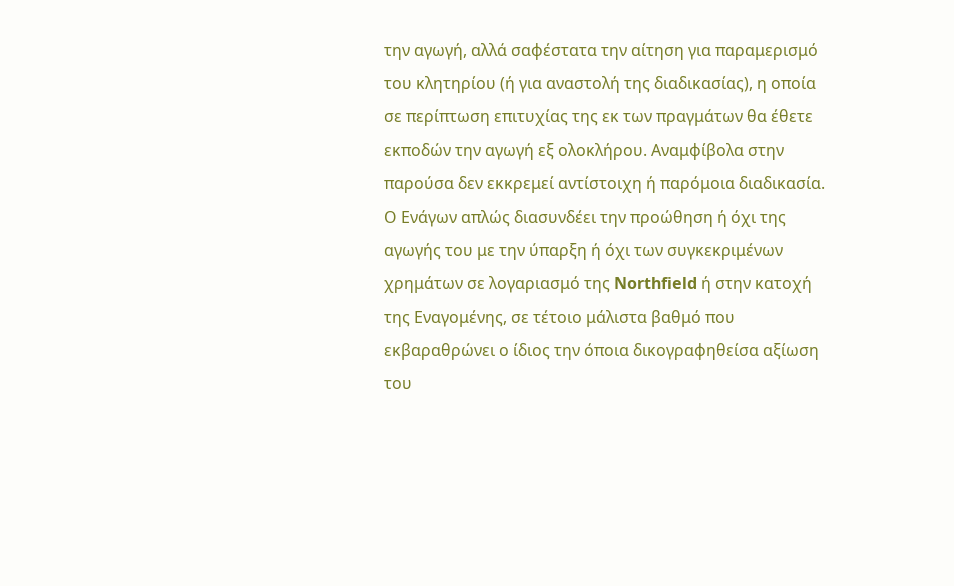την αγωγή, αλλά σαφέστατα την αίτηση για παραμερισμό του κλητηρίου (ή για αναστολή της διαδικασίας), η οποία σε περίπτωση επιτυχίας της εκ των πραγμάτων θα έθετε εκποδών την αγωγή εξ ολοκλήρου. Αναμφίβολα στην παρούσα δεν εκκρεμεί αντίστοιχη ή παρόμοια διαδικασία. Ο Ενάγων απλώς διασυνδέει την προώθηση ή όχι της αγωγής του με την ύπαρξη ή όχι των συγκεκριμένων χρημάτων σε λογαριασμό της Northfield ή στην κατοχή της Εναγομένης, σε τέτοιο μάλιστα βαθμό που εκβαραθρώνει ο ίδιος την όποια δικογραφηθείσα αξίωση του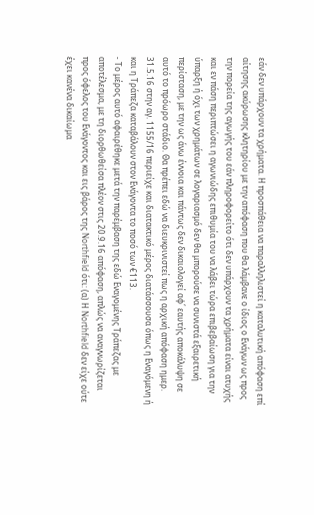εάν δεν υπάρχουν τα χρήματα. Η προσπάθεια να παραλληλιστεί η καταλυτική απόφαση επί αίτησης ακύρωσης κλητηρίου με την απόφαση που θα λάμβανε ο ίδιος ο Ενάγων ως προς την πορεία της αγωγής του εάν πληροφορείτο ότι δεν υπάρχουν τα χρήματα είναι ατυχής και εν πάση περιπτώσει η αγωνιώδης επιθυμία του να λάβει τώρα επιβεβαίωση για την ύπαρξη ή όχι των χρημάτων σε λογαριασμό δεν θα μπορούσε να συνιστά εξαιρετική περίσταση, με την ως άνω έννοια και πάντως δεν δικαιολογεί αφ΄ εαυτής αποκάλυψη σε αυτό το πρόωρο στάδιο. Θα πρέπει εδώ να διευκρινιστεί πως η αρχική απόφαση ημερ. 31.5.16 στην αγ. 1155/16 περιείχε και διατακτικό μέρος διατάσσουσα όπως η Εναγόμενη ή και η Τράπεζα καταβάλουν στον Ενάγοντα το ποσό των €113.
- Το μέρος αυτό αφαιρέθηκε μετά την παρέμβαση της εδώ Εναγομένης Τράπεζας με αποτέλεσμα, με τη διορθωθείσα πλέον στις 20.9.16 απόφαση, απλώς να αναγνωρίζεται προς όφελος του Ενάγοντος και εις βάρος της Northfield ότι: (α) Η Northfield δεν είχε ούτε έχει κανένα δικαίωμα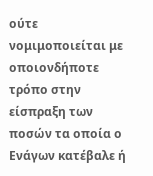ούτε νομιμοποιείται με οποιονδήποτε τρόπο στην είσπραξη των ποσών τα οποία ο Ενάγων κατέβαλε ή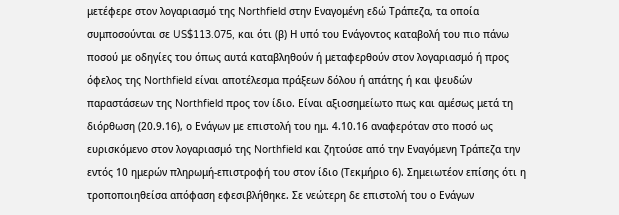μετέφερε στον λογαριασμό της Northfield στην Εναγομένη εδώ Τράπεζα, τα οποία συμποσούνται σε US$113.075, και ότι (β) Η υπό του Ενάγοντος καταβολή του πιο πάνω ποσού με οδηγίες του όπως αυτά καταβληθούν ή μεταφερθούν στον λογαριασμό ή προς όφελος της Northfield είναι αποτέλεσμα πράξεων δόλου ή απάτης ή και ψευδών παραστάσεων της Northfield προς τον ίδιο. Είναι αξιοσημείωτο πως και αμέσως μετά τη διόρθωση (20.9.16), ο Ενάγων με επιστολή του ημ. 4.10.16 αναφερόταν στο ποσό ως ευρισκόμενο στον λογαριασμό της Northfield και ζητούσε από την Εναγόμενη Τράπεζα την εντός 10 ημερών πληρωμή-επιστροφή του στον ίδιο (Τεκμήριο 6). Σημειωτέον επίσης ότι η τροποποιηθείσα απόφαση εφεσιβλήθηκε. Σε νεώτερη δε επιστολή του ο Ενάγων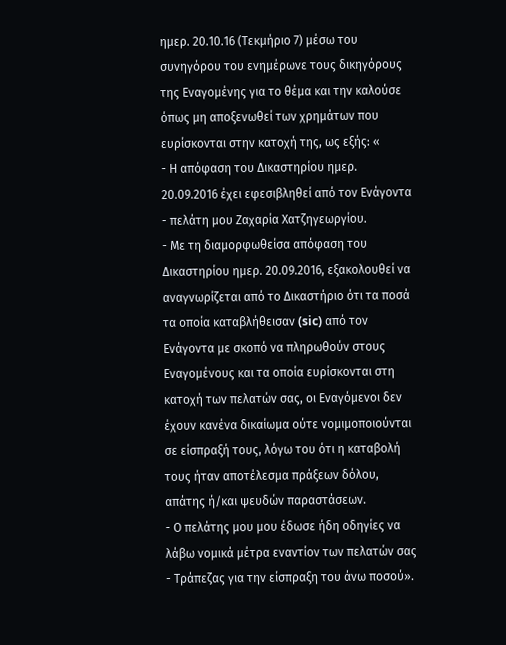ημερ. 20.10.16 (Τεκμήριο 7) μέσω του συνηγόρου του ενημέρωνε τους δικηγόρους της Εναγομένης για το θέμα και την καλούσε όπως μη αποξενωθεί των χρημάτων που ευρίσκονται στην κατοχή της, ως εξής: «
- Η απόφαση του Δικαστηρίου ημερ. 20.09.2016 έχει εφεσιβληθεί από τον Ενάγοντα - πελάτη μου Ζαχαρία Χατζηγεωργίου.
- Με τη διαμορφωθείσα απόφαση του Δικαστηρίου ημερ. 20.09.2016, εξακολουθεί να αναγνωρίζεται από το Δικαστήριο ότι τα ποσά τα οποία καταβλήθεισαν (sic) από τον Ενάγοντα με σκοπό να πληρωθούν στους Εναγομένους και τα οποία ευρίσκονται στη κατοχή των πελατών σας, οι Εναγόμενοι δεν έχουν κανένα δικαίωμα ούτε νομιμοποιούνται σε είσπραξή τους, λόγω του ότι η καταβολή τους ήταν αποτέλεσμα πράξεων δόλου, απάτης ή/και ψευδών παραστάσεων.
- Ο πελάτης μου μου έδωσε ήδη οδηγίες να λάβω νομικά μέτρα εναντίον των πελατών σας - Τράπεζας για την είσπραξη του άνω ποσού».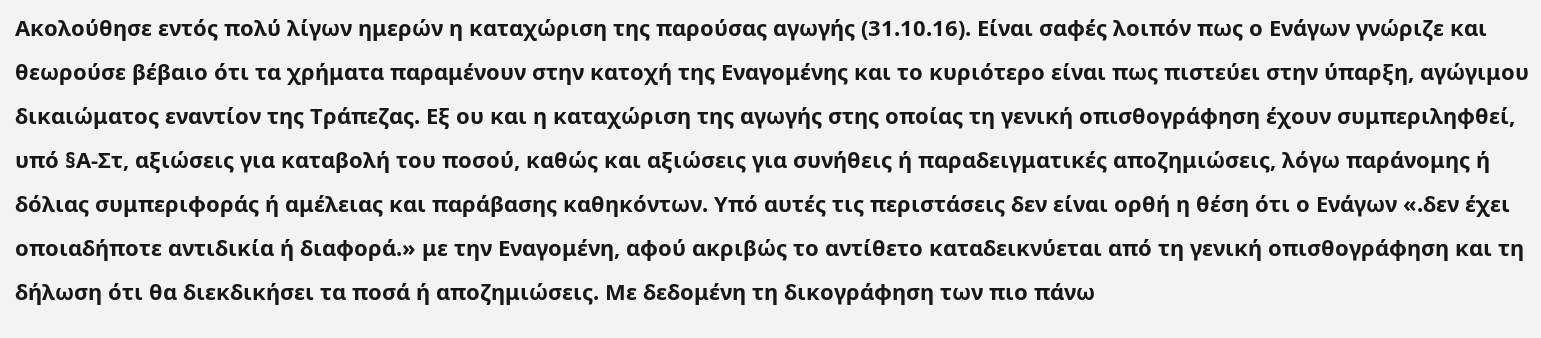Ακολούθησε εντός πολύ λίγων ημερών η καταχώριση της παρούσας αγωγής (31.10.16). Είναι σαφές λοιπόν πως ο Ενάγων γνώριζε και θεωρούσε βέβαιο ότι τα χρήματα παραμένουν στην κατοχή της Εναγομένης και το κυριότερο είναι πως πιστεύει στην ύπαρξη, αγώγιμου δικαιώματος εναντίον της Τράπεζας. Εξ ου και η καταχώριση της αγωγής στης οποίας τη γενική οπισθογράφηση έχουν συμπεριληφθεί, υπό §Α-Στ, αξιώσεις για καταβολή του ποσού, καθώς και αξιώσεις για συνήθεις ή παραδειγματικές αποζημιώσεις, λόγω παράνομης ή δόλιας συμπεριφοράς ή αμέλειας και παράβασης καθηκόντων. Υπό αυτές τις περιστάσεις δεν είναι ορθή η θέση ότι ο Ενάγων «.δεν έχει οποιαδήποτε αντιδικία ή διαφορά.» με την Εναγομένη, αφού ακριβώς το αντίθετο καταδεικνύεται από τη γενική οπισθογράφηση και τη δήλωση ότι θα διεκδικήσει τα ποσά ή αποζημιώσεις. Με δεδομένη τη δικογράφηση των πιο πάνω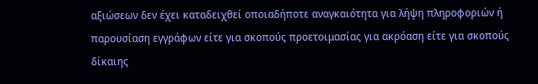αξιώσεων δεν έχει καταδειχθεί οποιαδήποτε αναγκαιότητα για λήψη πληροφοριών ή παρουσίαση εγγράφων είτε για σκοπούς προετοιμασίας για ακρόαση είτε για σκοπούς δίκαιης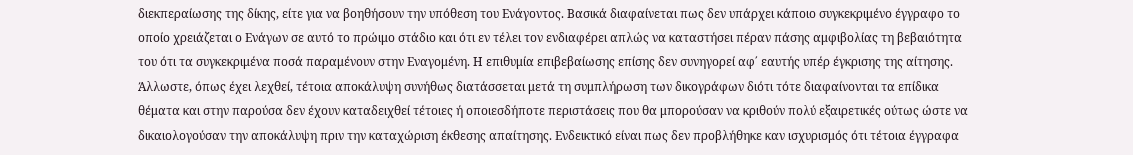διεκπεραίωσης της δίκης, είτε για να βοηθήσουν την υπόθεση του Ενάγοντος. Βασικά διαφαίνεται πως δεν υπάρχει κάποιο συγκεκριμένο έγγραφο το οποίο χρειάζεται ο Ενάγων σε αυτό το πρώιμο στάδιο και ότι εν τέλει τον ενδιαφέρει απλώς να καταστήσει πέραν πάσης αμφιβολίας τη βεβαιότητα του ότι τα συγκεκριμένα ποσά παραμένουν στην Εναγομένη. Η επιθυμία επιβεβαίωσης επίσης δεν συνηγορεί αφ΄ εαυτής υπέρ έγκρισης της αίτησης. Άλλωστε, όπως έχει λεχθεί, τέτοια αποκάλυψη συνήθως διατάσσεται μετά τη συμπλήρωση των δικογράφων διότι τότε διαφαίνονται τα επίδικα θέματα και στην παρούσα δεν έχουν καταδειχθεί τέτοιες ή οποιεσδήποτε περιστάσεις που θα μπορούσαν να κριθούν πολύ εξαιρετικές ούτως ώστε να δικαιολογούσαν την αποκάλυψη πριν την καταχώριση έκθεσης απαίτησης. Ενδεικτικό είναι πως δεν προβλήθηκε καν ισχυρισμός ότι τέτοια έγγραφα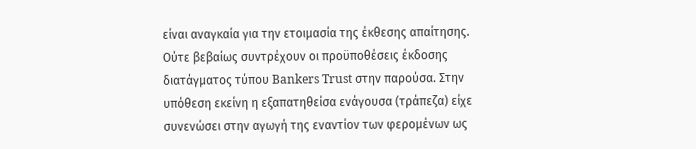είναι αναγκαία για την ετοιμασία της έκθεσης απαίτησης. Ούτε βεβαίως συντρέχουν οι προϋποθέσεις έκδοσης διατάγματος τύπου Bankers Trust στην παρούσα. Στην υπόθεση εκείνη η εξαπατηθείσα ενάγουσα (τράπεζα) είχε συνενώσει στην αγωγή της εναντίον των φερομένων ως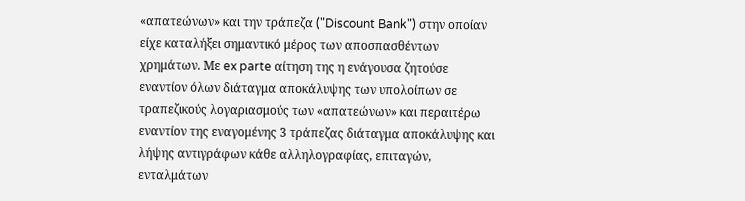«απατεώνων» και την τράπεζα ("Discount Bank") στην οποίαν είχε καταλήξει σημαντικό μέρος των αποσπασθέντων χρημάτων. Με ex parte αίτηση της η ενάγουσα ζητούσε εναντίον όλων διάταγμα αποκάλυψης των υπολοίπων σε τραπεζικούς λογαριασμούς των «απατεώνων» και περαιτέρω εναντίον της εναγομένης 3 τράπεζας διάταγμα αποκάλυψης και λήψης αντιγράφων κάθε αλληλογραφίας, επιταγών, ενταλμάτων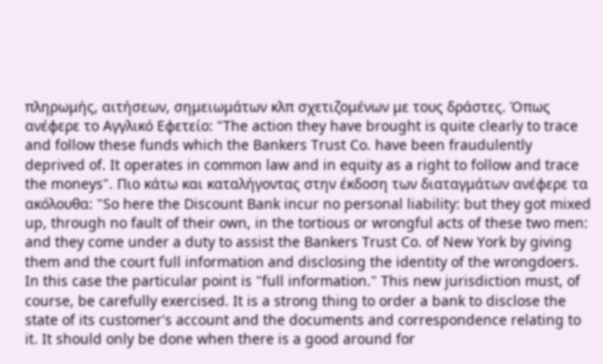πληρωμής, αιτήσεων, σημειωμάτων κλπ σχετιζομένων με τους δράστες. Όπως ανέφερε το Αγγλικό Εφετείο: "The action they have brought is quite clearly to trace and follow these funds which the Bankers Trust Co. have been fraudulently deprived of. It operates in common law and in equity as a right to follow and trace the moneys". Πιο κάτω και καταλήγοντας στην έκδοση των διαταγμάτων ανέφερε τα ακόλουθα: "So here the Discount Bank incur no personal liability: but they got mixed up, through no fault of their own, in the tortious or wrongful acts of these two men: and they come under a duty to assist the Bankers Trust Co. of New York by giving them and the court full information and disclosing the identity of the wrongdoers. In this case the particular point is "full information." This new jurisdiction must, of course, be carefully exercised. It is a strong thing to order a bank to disclose the state of its customer's account and the documents and correspondence relating to it. It should only be done when there is a good around for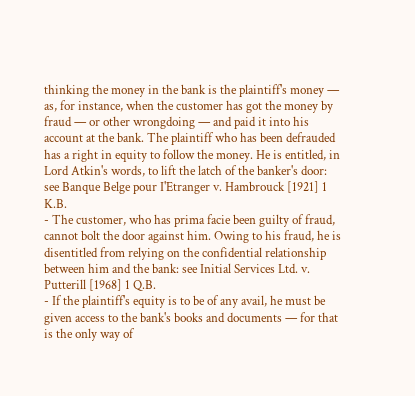thinking the money in the bank is the plaintiff's money — as, for instance, when the customer has got the money by fraud — or other wrongdoing — and paid it into his account at the bank. The plaintiff who has been defrauded has a right in equity to follow the money. He is entitled, in Lord Atkin's words, to lift the latch of the banker's door: see Banque Belge pour I'Etranger v. Hambrouck [1921] 1 K.B.
- The customer, who has prima facie been guilty of fraud, cannot bolt the door against him. Owing to his fraud, he is disentitled from relying on the confidential relationship between him and the bank: see Initial Services Ltd. v. Putterill [1968] 1 Q.B.
- If the plaintiff's equity is to be of any avail, he must be given access to the bank's books and documents — for that is the only way of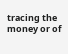tracing the money or of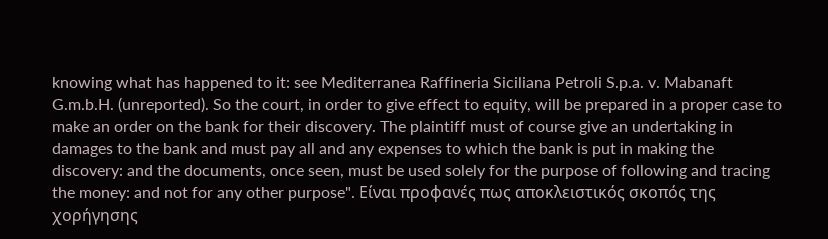knowing what has happened to it: see Mediterranea Raffineria Siciliana Petroli S.p.a. v. Mabanaft G.m.b.H. (unreported). So the court, in order to give effect to equity, will be prepared in a proper case to make an order on the bank for their discovery. The plaintiff must of course give an undertaking in damages to the bank and must pay all and any expenses to which the bank is put in making the discovery: and the documents, once seen, must be used solely for the purpose of following and tracing the money: and not for any other purpose". Είναι προφανές πως αποκλειστικός σκοπός της χορήγησης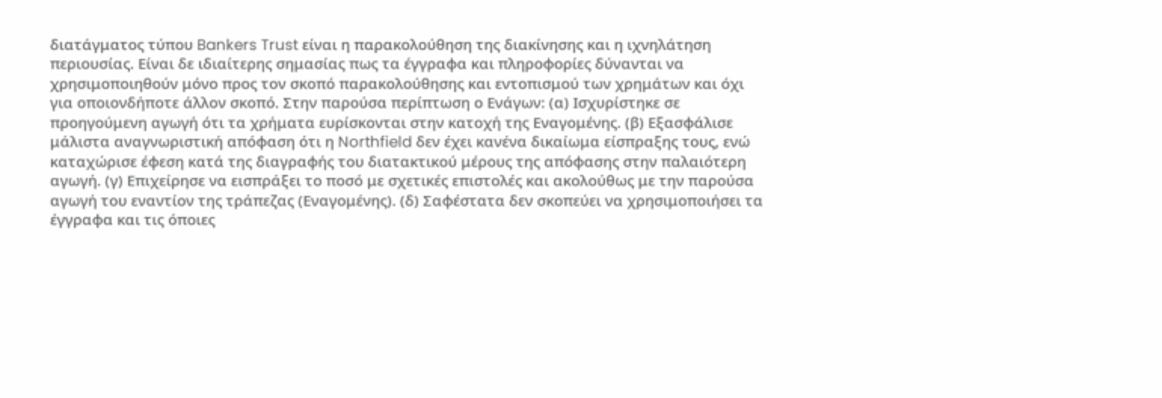διατάγματος τύπου Bankers Trust είναι η παρακολούθηση της διακίνησης και η ιχνηλάτηση περιουσίας. Είναι δε ιδιαίτερης σημασίας πως τα έγγραφα και πληροφορίες δύνανται να χρησιμοποιηθούν μόνο προς τον σκοπό παρακολούθησης και εντοπισμού των χρημάτων και όχι για οποιονδήποτε άλλον σκοπό. Στην παρούσα περίπτωση ο Ενάγων: (α) Ισχυρίστηκε σε προηγούμενη αγωγή ότι τα χρήματα ευρίσκονται στην κατοχή της Εναγομένης. (β) Εξασφάλισε μάλιστα αναγνωριστική απόφαση ότι η Northfield δεν έχει κανένα δικαίωμα είσπραξης τους, ενώ καταχώρισε έφεση κατά της διαγραφής του διατακτικού μέρους της απόφασης στην παλαιότερη αγωγή. (γ) Επιχείρησε να εισπράξει το ποσό με σχετικές επιστολές και ακολούθως με την παρούσα αγωγή του εναντίον της τράπεζας (Εναγομένης). (δ) Σαφέστατα δεν σκοπεύει να χρησιμοποιήσει τα έγγραφα και τις όποιες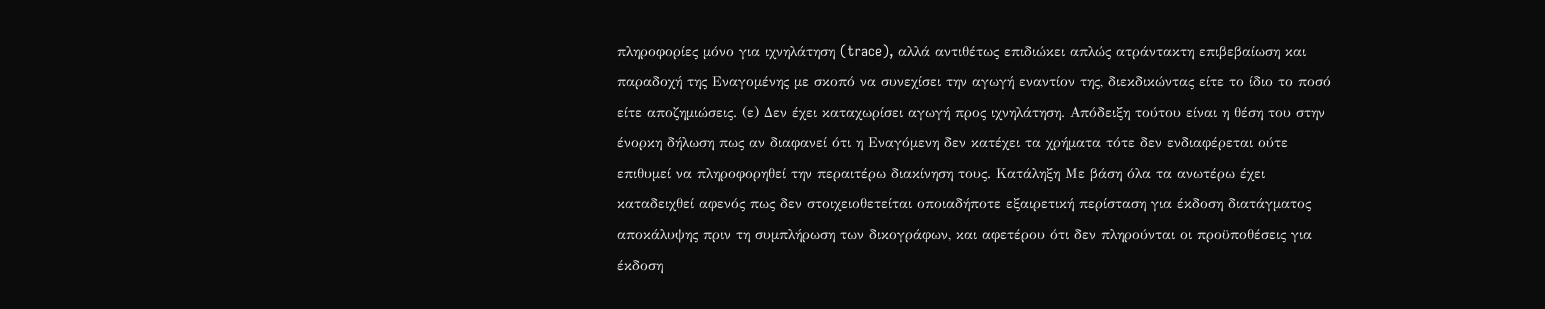πληροφορίες μόνο για ιχνηλάτηση (trace), αλλά αντιθέτως επιδιώκει απλώς ατράντακτη επιβεβαίωση και παραδοχή της Εναγομένης με σκοπό να συνεχίσει την αγωγή εναντίον της, διεκδικώντας είτε το ίδιο το ποσό είτε αποζημιώσεις. (ε) Δεν έχει καταχωρίσει αγωγή προς ιχνηλάτηση. Απόδειξη τούτου είναι η θέση του στην ένορκη δήλωση πως αν διαφανεί ότι η Εναγόμενη δεν κατέχει τα χρήματα τότε δεν ενδιαφέρεται ούτε επιθυμεί να πληροφορηθεί την περαιτέρω διακίνηση τους. Κατάληξη Με βάση όλα τα ανωτέρω έχει καταδειχθεί αφενός πως δεν στοιχειοθετείται οποιαδήποτε εξαιρετική περίσταση για έκδοση διατάγματος αποκάλυψης πριν τη συμπλήρωση των δικογράφων, και αφετέρου ότι δεν πληρούνται οι προϋποθέσεις για έκδοση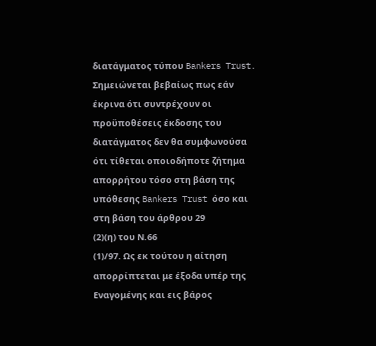διατάγματος τύπου Bankers Trust. Σημειώνεται βεβαίως πως εάν έκρινα ότι συντρέχουν οι προϋποθέσεις έκδοσης του διατάγματος δεν θα συμφωνούσα ότι τίθεται οποιοδήποτε ζήτημα απορρήτου τόσο στη βάση της υπόθεσης Bankers Trust όσο και στη βάση του άρθρου 29
(2)(η) του Ν.66
(1)/97. Ως εκ τούτου η αίτηση απορρίπτεται με έξοδα υπέρ της Εναγομένης και εις βάρος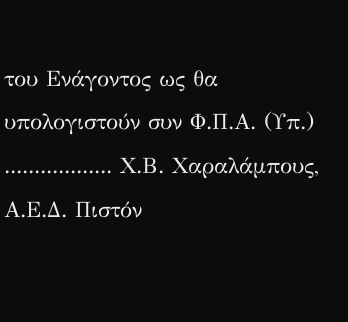του Ενάγοντος ως θα υπολογιστούν συν Φ.Π.Α. (Υπ.) .................. Χ.Β. Χαραλάμπους, Α.Ε.Δ. Πιστόν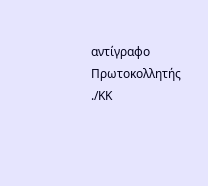αντίγραφο Πρωτοκολλητής ./ΚΚ